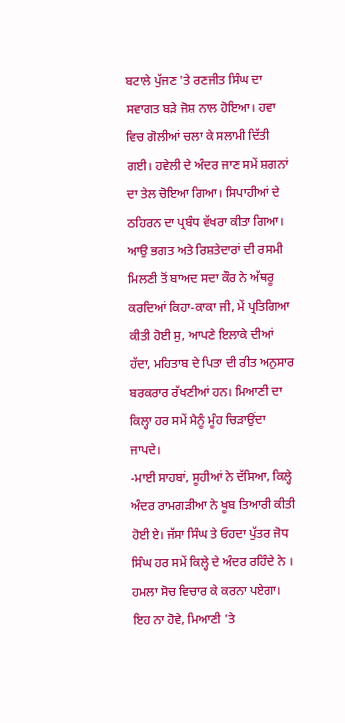ਬਟਾਲੇ ਪੁੱਜਣ 'ਤੇ ਰਣਜੀਤ ਸਿੰਘ ਦਾ ਸਵਾਗਤ ਬੜੇ ਜੋਸ਼ ਨਾਲ ਹੋਇਆ। ਹਵਾ ਵਿਚ ਗੋਲੀਆਂ ਚਲਾ ਕੇ ਸਲਾਮੀ ਦਿੱਤੀ ਗਈ। ਹਵੇਲੀ ਦੇ ਅੰਦਰ ਜਾਣ ਸਮੇਂ ਸ਼ਗਨਾਂ ਦਾ ਤੇਲ ਚੋਇਆ ਗਿਆ। ਸਿਪਾਹੀਆਂ ਦੇ ਠਹਿਰਨ ਦਾ ਪ੍ਰਬੰਧ ਵੱਖਰਾ ਕੀਤਾ ਗਿਆ।
ਆਉ ਭਗਤ ਅਤੇ ਰਿਸ਼ਤੇਦਾਰਾਂ ਦੀ ਰਸਮੀ ਮਿਲਣੀ ਤੋਂ ਬਾਅਦ ਸਦਾ ਕੌਰ ਨੇ ਅੱਥਰੂ ਕਰਦਿਆਂ ਕਿਹਾ-ਕਾਕਾ ਜੀ, ਮੇਂ ਪ੍ਰਤਿਗਿਆ ਕੀਤੀ ਹੋਈ ਸੁ, ਆਪਣੇ ਇਲਾਕੇ ਦੀਆਂ ਹੱਦਾ, ਮਹਿਤਾਬ ਦੇ ਪਿਤਾ ਦੀ ਰੀਤ ਅਨੁਸਾਰ ਬਰਕਰਾਰ ਰੱਖਣੀਆਂ ਹਨ। ਮਿਆਣੀ ਦਾ ਕਿਲ੍ਹਾ ਹਰ ਸਮੇਂ ਮੈਨੂੰ ਮੂੰਹ ਚਿੜਾਉਂਦਾ ਜਾਪਦੇ।
-ਮਾਈ ਸਾਹਬਾਂ, ਸੂਹੀਆਂ ਨੇ ਦੱਸਿਆ, ਕਿਲ੍ਹੇ ਅੰਦਰ ਰਾਮਗੜੀਆ ਨੇ ਖੂਬ ਤਿਆਰੀ ਕੀਤੀ ਹੋਈ ਏ। ਜੱਸਾ ਸਿੰਘ ਤੇ ਓਹਦਾ ਪੁੱਤਰ ਜੋਧ ਸਿੰਘ ਹਰ ਸਮੇਂ ਕਿਲ੍ਹੇ ਦੇ ਅੰਦਰ ਰਹਿੰਦੇ ਨੇ । ਹਮਲਾ ਸੋਚ ਵਿਚਾਰ ਕੇ ਕਰਨਾ ਪਏਗਾ। ਇਹ ਨਾ ਹੋਵੇ, ਮਿਆਣੀ 'ਤੇ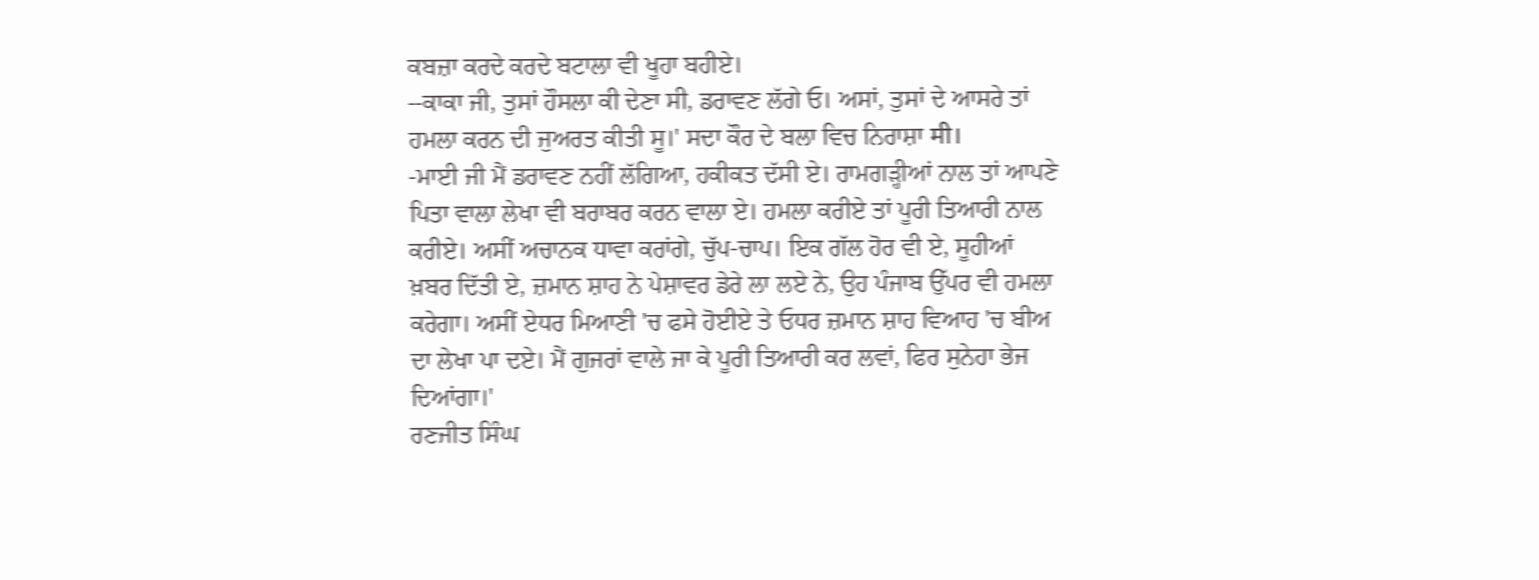ਕਬਜ਼ਾ ਕਰਦੇ ਕਰਦੇ ਬਟਾਲਾ ਵੀ ਖੂਹਾ ਬਹੀਏ।
--ਕਾਕਾ ਜੀ, ਤੁਸਾਂ ਹੌਸਲਾ ਕੀ ਦੇਣਾ ਸੀ, ਡਰਾਵਣ ਲੱਗੇ ਓ। ਅਸਾਂ, ਤੁਸਾਂ ਦੇ ਆਸਰੇ ਤਾਂ ਹਮਲਾ ਕਰਨ ਦੀ ਜੁਅਰਤ ਕੀਤੀ ਸੂ।' ਸਦਾ ਕੌਰ ਦੇ ਬਲਾ ਵਿਚ ਨਿਰਾਸ਼ਾ मी।
-ਮਾਈ ਜੀ ਮੈਂ ਡਰਾਵਣ ਨਹੀਂ ਲੱਗਿਆ, ਹਕੀਕਤ ਦੱਸੀ ਏ। ਰਾਮਗੜ੍ਹੀਆਂ ਨਾਲ ਤਾਂ ਆਪਣੇ ਪਿਤਾ ਵਾਲਾ ਲੇਖਾ ਵੀ ਬਰਾਬਰ ਕਰਨ ਵਾਲਾ ਏ। ਹਮਲਾ ਕਰੀਏ ਤਾਂ ਪੂਰੀ ਤਿਆਰੀ ਨਾਲ ਕਰੀਏ। ਅਸੀਂ ਅਚਾਨਕ ਧਾਵਾ ਕਰਾਂਗੇ, ਚੁੱਪ-ਚਾਪ। ਇਕ ਗੱਲ ਹੋਰ ਵੀ ਏ, ਸੂਹੀਆਂ ਖ਼ਬਰ ਦਿੱਤੀ ਏ, ਜ਼ਮਾਨ ਸ਼ਾਹ ਨੇ ਪੇਸ਼ਾਵਰ ਡੇਰੇ ਲਾ ਲਏ ਨੇ, ਉਹ ਪੰਜਾਬ ਉੱਪਰ ਵੀ ਹਮਲਾ ਕਰੇਗਾ। ਅਸੀਂ ਏਧਰ ਮਿਆਣੀ 'ਚ ਫਸੇ ਹੋਈਏ ਤੇ ਓਧਰ ਜ਼ਮਾਨ ਸ਼ਾਹ ਵਿਆਹ 'ਚ ਬੀਅ ਦਾ ਲੇਖਾ ਪਾ ਦਏ। ਮੈਂ ਗੁਜਰਾਂ ਵਾਲੇ ਜਾ ਕੇ ਪੂਰੀ ਤਿਆਰੀ ਕਰ ਲਵਾਂ, ਫਿਰ ਸੁਨੇਹਾ ਭੇਜ ਦਿਆਂਗਾ।'
ਰਣਜੀਤ ਸਿੰਘ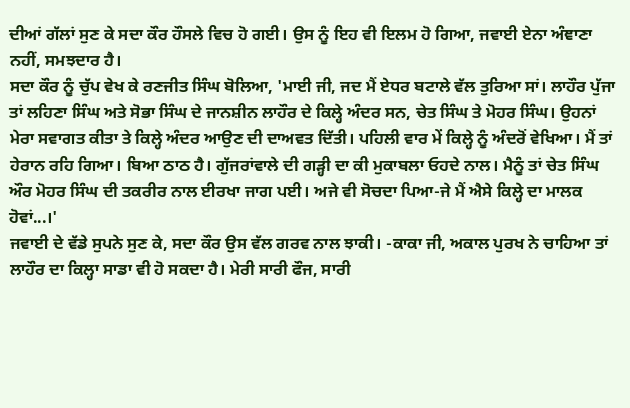ਦੀਆਂ ਗੱਲਾਂ ਸੁਣ ਕੇ ਸਦਾ ਕੌਰ ਹੌਸਲੇ ਵਿਚ ਹੋ ਗਈ। ਉਸ ਨੂੰ ਇਹ ਵੀ ਇਲਮ ਹੋ ਗਿਆ, ਜਵਾਈ ਏਨਾ ਅੰਞਾਣਾ ਨਹੀਂ, ਸਮਝਦਾਰ ਹੈ।
ਸਦਾ ਕੌਰ ਨੂੰ ਚੁੱਪ ਵੇਖ ਕੇ ਰਣਜੀਤ ਸਿੰਘ ਬੋਲਿਆ, 'ਮਾਈ ਜੀ, ਜਦ ਮੈਂ ਏਧਰ ਬਟਾਲੇ ਵੱਲ ਤੁਰਿਆ ਸਾਂ। ਲਾਹੌਰ ਪੁੱਜਾ ਤਾਂ ਲਹਿਣਾ ਸਿੰਘ ਅਤੇ ਸੋਭਾ ਸਿੰਘ ਦੇ ਜਾਨਸ਼ੀਨ ਲਾਹੌਰ ਦੇ ਕਿਲ੍ਹੇ ਅੰਦਰ ਸਨ, ਚੇਤ ਸਿੰਘ ਤੇ ਮੋਹਰ ਸਿੰਘ। ਉਹਨਾਂ ਮੇਰਾ ਸਵਾਗਤ ਕੀਤਾ ਤੇ ਕਿਲ੍ਹੇ ਅੰਦਰ ਆਉਣ ਦੀ ਦਾਅਵਤ ਦਿੱਤੀ। ਪਹਿਲੀ ਵਾਰ ਮੇਂ ਕਿਲ੍ਹੇ ਨੂੰ ਅੰਦਰੋਂ ਵੇਖਿਆ। ਮੈਂ ਤਾਂ ਹੇਰਾਨ ਰਹਿ ਗਿਆ। ਬਿਆ ਠਾਠ ਹੈ। ਗੁੱਜਰਾਂਵਾਲੇ ਦੀ ਗੜ੍ਹੀ ਦਾ ਕੀ ਮੁਕਾਬਲਾ ਓਹਦੇ ਨਾਲ। ਮੈਨੂੰ ਤਾਂ ਚੇਤ ਸਿੰਘ ਔਰ ਮੋਹਰ ਸਿੰਘ ਦੀ ਤਕਰੀਰ ਨਾਲ ਈਰਖਾ ਜਾਗ ਪਈ। ਅਜੇ ਵੀ ਸੋਚਦਾ ਪਿਆ-ਜੇ ਮੈਂ ਐਸੇ ਕਿਲ੍ਹੇ ਦਾ ਮਾਲਕ ਹੋਵਾਂ...।'
ਜਵਾਈ ਦੇ ਵੱਡੇ ਸੁਪਨੇ ਸੁਣ ਕੇ, ਸਦਾ ਕੌਰ ਉਸ ਵੱਲ ਗਰਵ ਨਾਲ ਝਾਕੀ। -ਕਾਕਾ ਜੀ, ਅਕਾਲ ਪੁਰਖ ਨੇ ਚਾਹਿਆ ਤਾਂ ਲਾਹੌਰ ਦਾ ਕਿਲ੍ਹਾ ਸਾਡਾ ਵੀ ਹੋ ਸਕਦਾ ਹੈ। ਮੇਰੀ ਸਾਰੀ ਫੌਜ, ਸਾਰੀ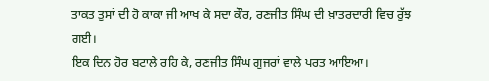ਤਾਕਤ ਤੁਸਾਂ ਦੀ ਹੋ ਕਾਕਾ ਜੀ ਆਖ ਕੇ ਸਦਾ ਕੌਰ, ਰਣਜੀਤ ਸਿੰਘ ਦੀ ਖ਼ਾਤਰਦਾਰੀ ਵਿਚ ਰੁੱਝ ਗਈ।
ਇਕ ਦਿਨ ਹੋਰ ਬਟਾਲੇ ਰਹਿ ਕੇ, ਰਣਜੀਤ ਸਿੰਘ ਗੁਜਰਾਂ ਵਾਲੇ ਪਰਤ ਆਇਆ।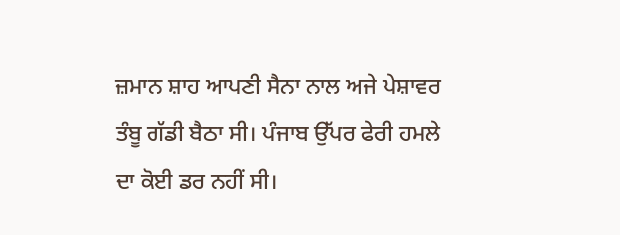ਜ਼ਮਾਨ ਸ਼ਾਹ ਆਪਣੀ ਸੈਨਾ ਨਾਲ ਅਜੇ ਪੇਸ਼ਾਵਰ ਤੰਬੂ ਗੱਡੀ ਬੈਠਾ ਸੀ। ਪੰਜਾਬ ਉੱਪਰ ਫੇਰੀ ਹਮਲੇ ਦਾ ਕੋਈ ਡਰ ਨਹੀਂ ਸੀ।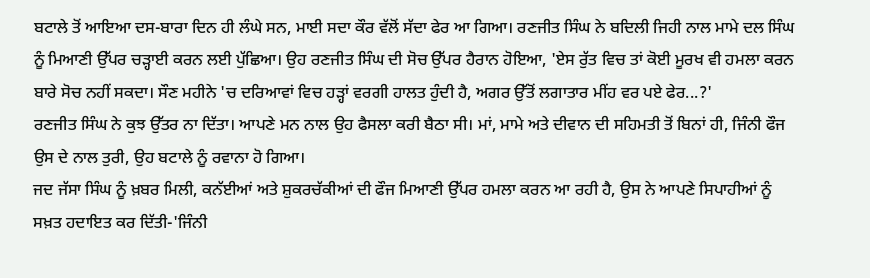ਬਟਾਲੇ ਤੋਂ ਆਇਆ ਦਸ-ਬਾਰਾ ਦਿਨ ਹੀ ਲੰਘੇ ਸਨ, ਮਾਈ ਸਦਾ ਕੌਰ ਵੱਲੋਂ ਸੱਦਾ ਫੇਰ ਆ ਗਿਆ। ਰਣਜੀਤ ਸਿੰਘ ਨੇ ਬਦਿਲੀ ਜਿਹੀ ਨਾਲ ਮਾਮੇ ਦਲ ਸਿੰਘ ਨੂੰ ਮਿਆਣੀ ਉੱਪਰ ਚੜ੍ਹਾਈ ਕਰਨ ਲਈ ਪੁੱਛਿਆ। ਉਹ ਰਣਜੀਤ ਸਿੰਘ ਦੀ ਸੋਚ ਉੱਪਰ ਹੈਰਾਨ ਹੋਇਆ, 'ਏਸ ਰੁੱਤ ਵਿਚ ਤਾਂ ਕੋਈ ਮੂਰਖ ਵੀ ਹਮਲਾ ਕਰਨ ਬਾਰੇ ਸੋਚ ਨਹੀਂ ਸਕਦਾ। ਸੌਣ ਮਹੀਨੇ 'ਚ ਦਰਿਆਵਾਂ ਵਿਚ ਹੜ੍ਹਾਂ ਵਰਗੀ ਹਾਲਤ ਹੁੰਦੀ ਹੈ, ਅਗਰ ਉੱਤੋਂ ਲਗਾਤਾਰ ਮੀਂਹ ਵਰ ਪਏ ਫੇਰ...?'
ਰਣਜੀਤ ਸਿੰਘ ਨੇ ਕੁਝ ਉੱਤਰ ਨਾ ਦਿੱਤਾ। ਆਪਣੇ ਮਨ ਨਾਲ ਉਹ ਫੈਸਲਾ ਕਰੀ ਬੈਠਾ ਸੀ। ਮਾਂ, ਮਾਮੇ ਅਤੇ ਦੀਵਾਨ ਦੀ ਸਹਿਮਤੀ ਤੋਂ ਬਿਨਾਂ ਹੀ, ਜਿੰਨੀ ਫੌਜ ਉਸ ਦੇ ਨਾਲ ਤੁਰੀ, ਉਹ ਬਟਾਲੇ ਨੂੰ ਰਵਾਨਾ ਹੋ ਗਿਆ।
ਜਦ ਜੱਸਾ ਸਿੰਘ ਨੂੰ ਖ਼ਬਰ ਮਿਲੀ, ਕਨੱਈਆਂ ਅਤੇ ਸ਼ੁਕਰਚੱਕੀਆਂ ਦੀ ਫੌਜ ਮਿਆਣੀ ਉੱਪਰ ਹਮਲਾ ਕਰਨ ਆ ਰਹੀ ਹੈ, ਉਸ ਨੇ ਆਪਣੇ ਸਿਪਾਹੀਆਂ ਨੂੰ ਸਖ਼ਤ ਹਦਾਇਤ ਕਰ ਦਿੱਤੀ-'ਜਿੰਨੀ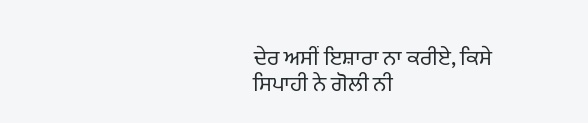ਦੇਰ ਅਸੀਂ ਇਸ਼ਾਰਾ ਨਾ ਕਰੀਏ, ਕਿਸੇ ਸਿਪਾਹੀ ਨੇ ਗੋਲੀ ਨੀ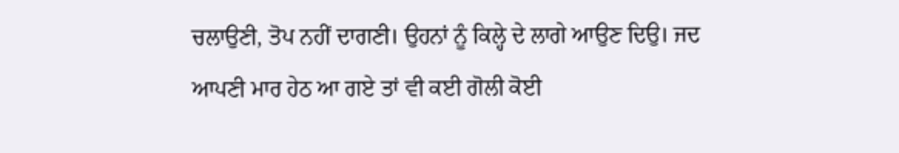ਚਲਾਉਣੀ, ਤੋਪ ਨਹੀਂ ਦਾਗਣੀ। ਉਹਨਾਂ ਨੂੰ ਕਿਲ੍ਹੇ ਦੇ ਲਾਗੇ ਆਉਣ ਦਿਉ। ਜਦ ਆਪਣੀ ਮਾਰ ਹੇਠ ਆ ਗਏ ਤਾਂ ਵੀ ਕਈ ਗੋਲੀ ਕੋਈ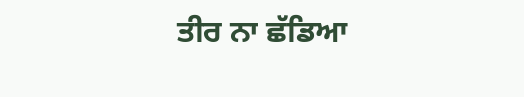ਤੀਰ ਨਾ ਛੱਡਿਆ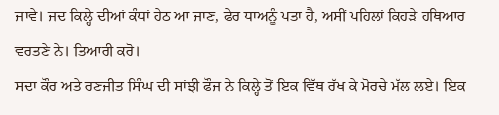ਜਾਵੇ। ਜਦ ਕਿਲ੍ਹੇ ਦੀਆਂ ਕੰਧਾਂ ਹੇਠ ਆ ਜਾਣ, ਫੇਰ ਧਾਅਨੂੰ ਪਤਾ ਹੈ, ਅਸੀਂ ਪਹਿਲਾਂ ਕਿਹੜੇ ਹਥਿਆਰ ਵਰਤਣੇ ਨੇ। ਤਿਆਰੀ ਕਰੋ।
ਸਦਾ ਕੌਰ ਅਤੇ ਰਣਜੀਤ ਸਿੰਘ ਦੀ ਸਾਂਝੀ ਫੌਜ ਨੇ ਕਿਲ੍ਹੇ ਤੋਂ ਇਕ ਵਿੱਥ ਰੱਖ ਕੇ ਮੋਰਚੇ ਮੱਲ ਲਏ। ਇਕ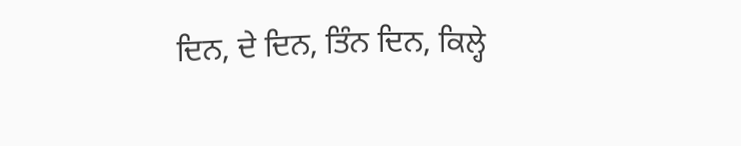ਦਿਨ, ਦੇ ਦਿਨ, ਤਿੰਨ ਦਿਨ, ਕਿਲ੍ਹੇ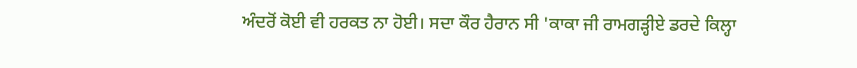ਅੰਦਰੋਂ ਕੋਈ ਵੀ ਹਰਕਤ ਨਾ ਹੋਈ। ਸਦਾ ਕੌਰ ਹੈਰਾਨ ਸੀ 'ਕਾਕਾ ਜੀ ਰਾਮਗੜ੍ਹੀਏ ਡਰਦੇ ਕਿਲ੍ਹਾ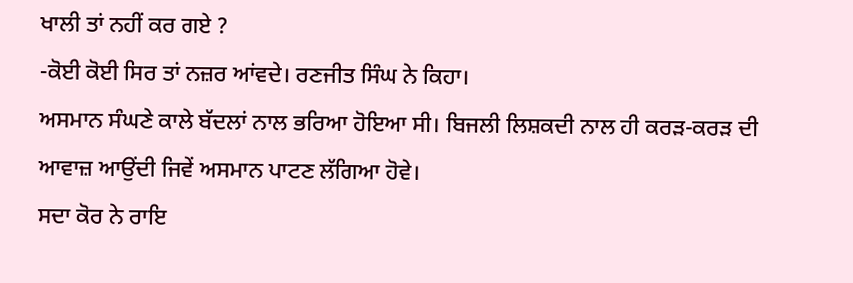ਖਾਲੀ ਤਾਂ ਨਹੀਂ ਕਰ ਗਏ ?
-ਕੋਈ ਕੋਈ ਸਿਰ ਤਾਂ ਨਜ਼ਰ ਆਂਵਦੇ। ਰਣਜੀਤ ਸਿੰਘ ਨੇ ਕਿਹਾ।
ਅਸਮਾਨ ਸੰਘਣੇ ਕਾਲੇ ਬੱਦਲਾਂ ਨਾਲ ਭਰਿਆ ਹੋਇਆ ਸੀ। ਬਿਜਲੀ ਲਿਸ਼ਕਦੀ ਨਾਲ ਹੀ ਕਰੜ-ਕਰੜ ਦੀ ਆਵਾਜ਼ ਆਉਂਦੀ ਜਿਵੇਂ ਅਸਮਾਨ ਪਾਟਣ ਲੱਗਿਆ ਹੋਵੇ।
ਸਦਾ ਕੋਰ ਨੇ ਰਾਇ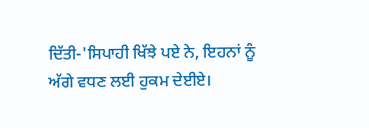ਦਿੱਤੀ-'ਸਿਪਾਹੀ ਖਿੱਝੇ ਪਏ ਨੇ, ਇਹਨਾਂ ਨੂੰ ਅੱਗੇ ਵਧਣ ਲਈ ਹੁਕਮ ਦੇਈਏ।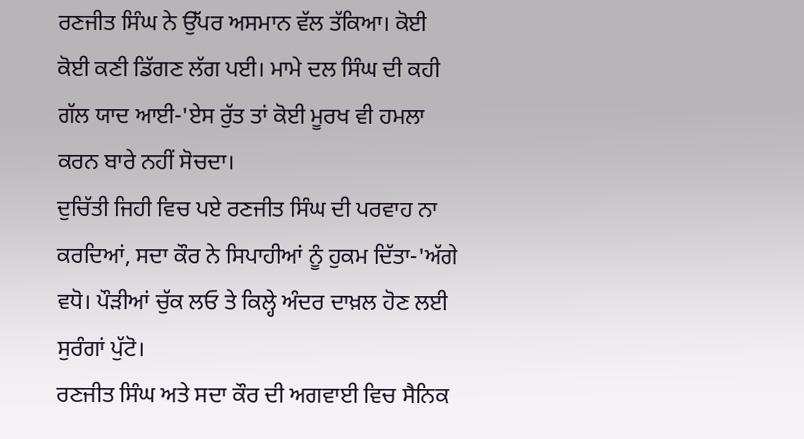ਰਣਜੀਤ ਸਿੰਘ ਨੇ ਉੱਪਰ ਅਸਮਾਨ ਵੱਲ ਤੱਕਿਆ। ਕੋਈ ਕੋਈ ਕਣੀ ਡਿੱਗਣ ਲੱਗ ਪਈ। ਮਾਮੇ ਦਲ ਸਿੰਘ ਦੀ ਕਹੀ ਗੱਲ ਯਾਦ ਆਈ-'ਏਸ ਰੁੱਤ ਤਾਂ ਕੋਈ ਮੂਰਖ ਵੀ ਹਮਲਾ ਕਰਨ ਬਾਰੇ ਨਹੀਂ ਸੋਚਦਾ।
ਦੁਚਿੱਤੀ ਜਿਹੀ ਵਿਚ ਪਏ ਰਣਜੀਤ ਸਿੰਘ ਦੀ ਪਰਵਾਹ ਨਾ ਕਰਦਿਆਂ, ਸਦਾ ਕੌਰ ਨੇ ਸਿਪਾਹੀਆਂ ਨੂੰ ਹੁਕਮ ਦਿੱਤਾ-'ਅੱਗੇ ਵਧੋ। ਪੌੜੀਆਂ ਚੁੱਕ ਲਓ ਤੇ ਕਿਲ੍ਹੇ ਅੰਦਰ ਦਾਖ਼ਲ ਹੋਣ ਲਈ ਸੁਰੰਗਾਂ ਪੁੱਟੋ।
ਰਣਜੀਤ ਸਿੰਘ ਅਤੇ ਸਦਾ ਕੌਰ ਦੀ ਅਗਵਾਈ ਵਿਚ ਸੈਨਿਕ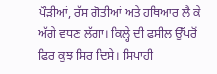ਪੌੜੀਆਂ, ਰੱਸ ਗੋਤੀਆਂ ਅਤੇ ਹਥਿਆਰ ਲੈ ਕੇ ਅੱਗੇ ਵਧਣ ਲੱਗਾ। ਕਿਲ੍ਹੇ ਦੀ ਫਸੀਲ ਉੱਪਰੋਂ ਫਿਰ ਕੁਝ ਸਿਰ ਦਿਸੇ। ਸਿਪਾਹੀ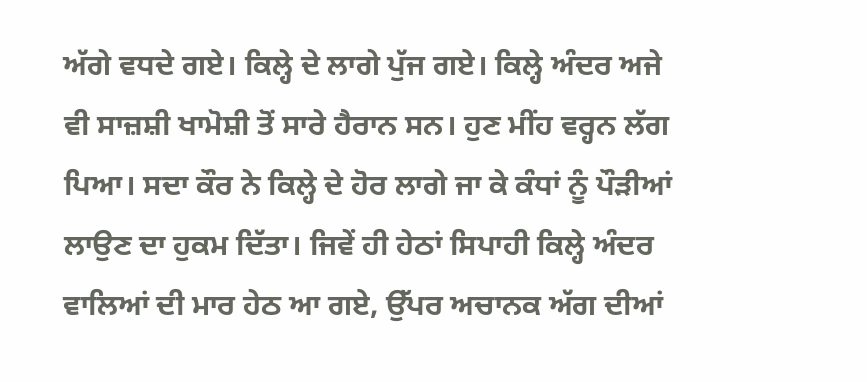ਅੱਗੇ ਵਧਦੇ ਗਏ। ਕਿਲ੍ਹੇ ਦੇ ਲਾਗੇ ਪੁੱਜ ਗਏ। ਕਿਲ੍ਹੇ ਅੰਦਰ ਅਜੇ ਵੀ ਸਾਜ਼ਸ਼ੀ ਖਾਮੋਸ਼ੀ ਤੋਂ ਸਾਰੇ ਹੈਰਾਨ ਸਨ। ਹੁਣ ਮੀਂਹ ਵਰ੍ਹਨ ਲੱਗ ਪਿਆ। ਸਦਾ ਕੌਰ ਨੇ ਕਿਲ੍ਹੇ ਦੇ ਹੋਰ ਲਾਗੇ ਜਾ ਕੇ ਕੰਧਾਂ ਨੂੰ ਪੌੜੀਆਂ ਲਾਉਣ ਦਾ ਹੁਕਮ ਦਿੱਤਾ। ਜਿਵੇਂ ਹੀ ਹੇਠਾਂ ਸਿਪਾਹੀ ਕਿਲ੍ਹੇ ਅੰਦਰ ਵਾਲਿਆਂ ਦੀ ਮਾਰ ਹੇਠ ਆ ਗਏ, ਉੱਪਰ ਅਚਾਨਕ ਅੱਗ ਦੀਆਂ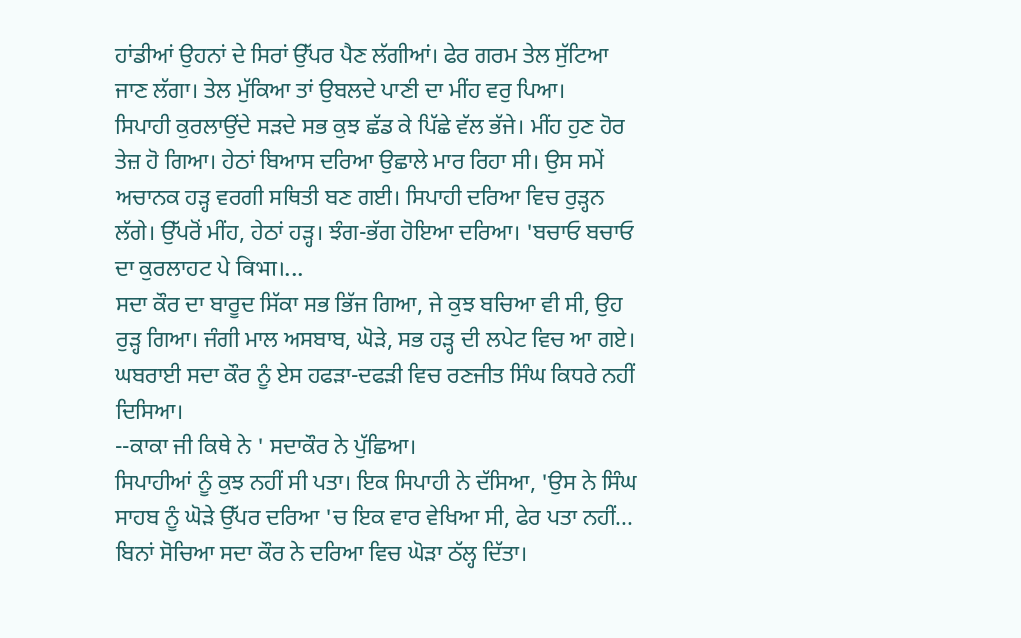ਹਾਂਡੀਆਂ ਉਹਨਾਂ ਦੇ ਸਿਰਾਂ ਉੱਪਰ ਪੈਣ ਲੱਗੀਆਂ। ਫੇਰ ਗਰਮ ਤੇਲ ਸੁੱਟਿਆ ਜਾਣ ਲੱਗਾ। ਤੇਲ ਮੁੱਕਿਆ ਤਾਂ ਉਬਲਦੇ ਪਾਣੀ ਦਾ ਮੀਂਹ ਵਰੁ ਪਿਆ।
ਸਿਪਾਹੀ ਕੁਰਲਾਉਂਦੇ ਸੜਦੇ ਸਭ ਕੁਝ ਛੱਡ ਕੇ ਪਿੱਛੇ ਵੱਲ ਭੱਜੇ। ਮੀਂਹ ਹੁਣ ਹੋਰ ਤੇਜ਼ ਹੋ ਗਿਆ। ਹੇਠਾਂ ਬਿਆਸ ਦਰਿਆ ਉਛਾਲੇ ਮਾਰ ਰਿਹਾ ਸੀ। ਉਸ ਸਮੇਂ ਅਚਾਨਕ ਹੜ੍ਹ ਵਰਗੀ ਸਥਿਤੀ ਬਣ ਗਈ। ਸਿਪਾਹੀ ਦਰਿਆ ਵਿਚ ਰੁੜ੍ਹਨ ਲੱਗੇ। ਉੱਪਰੋਂ ਮੀਂਹ, ਹੇਠਾਂ ਹੜ੍ਹ। ਝੰਗ-ਭੱਗ ਹੋਇਆ ਦਰਿਆ। 'ਬਚਾਓ ਬਚਾਓ ਦਾ ਕੁਰਲਾਹਟ ਪੇ विभा।...
ਸਦਾ ਕੌਰ ਦਾ ਬਾਰੂਦ ਸਿੱਕਾ ਸਭ ਭਿੱਜ ਗਿਆ, ਜੇ ਕੁਝ ਬਚਿਆ ਵੀ ਸੀ, ਉਹ ਰੁੜ੍ਹ ਗਿਆ। ਜੰਗੀ ਮਾਲ ਅਸਬਾਬ, ਘੋੜੇ, ਸਭ ਹੜ੍ਹ ਦੀ ਲਪੇਟ ਵਿਚ ਆ ਗਏ। ਘਬਰਾਈ ਸਦਾ ਕੌਰ ਨੂੰ ਏਸ ਹਫੜਾ-ਦਫੜੀ ਵਿਚ ਰਣਜੀਤ ਸਿੰਘ ਕਿਧਰੇ ਨਹੀਂ ਦਿਸਿਆ।
--ਕਾਕਾ ਜੀ ਕਿਥੇ ਨੇ ' ਸਦਾਕੌਰ ਨੇ ਪੁੱਛਿਆ।
ਸਿਪਾਹੀਆਂ ਨੂੰ ਕੁਝ ਨਹੀਂ ਸੀ ਪਤਾ। ਇਕ ਸਿਪਾਹੀ ਨੇ ਦੱਸਿਆ, 'ਉਸ ਨੇ ਸਿੰਘ ਸਾਹਬ ਨੂੰ ਘੋੜੇ ਉੱਪਰ ਦਰਿਆ 'ਚ ਇਕ ਵਾਰ ਵੇਖਿਆ ਸੀ, ਫੇਰ ਪਤਾ ਨਹੀਂ...
ਬਿਨਾਂ ਸੋਚਿਆ ਸਦਾ ਕੌਰ ਨੇ ਦਰਿਆ ਵਿਚ ਘੋੜਾ ਠੱਲ੍ਹ ਦਿੱਤਾ।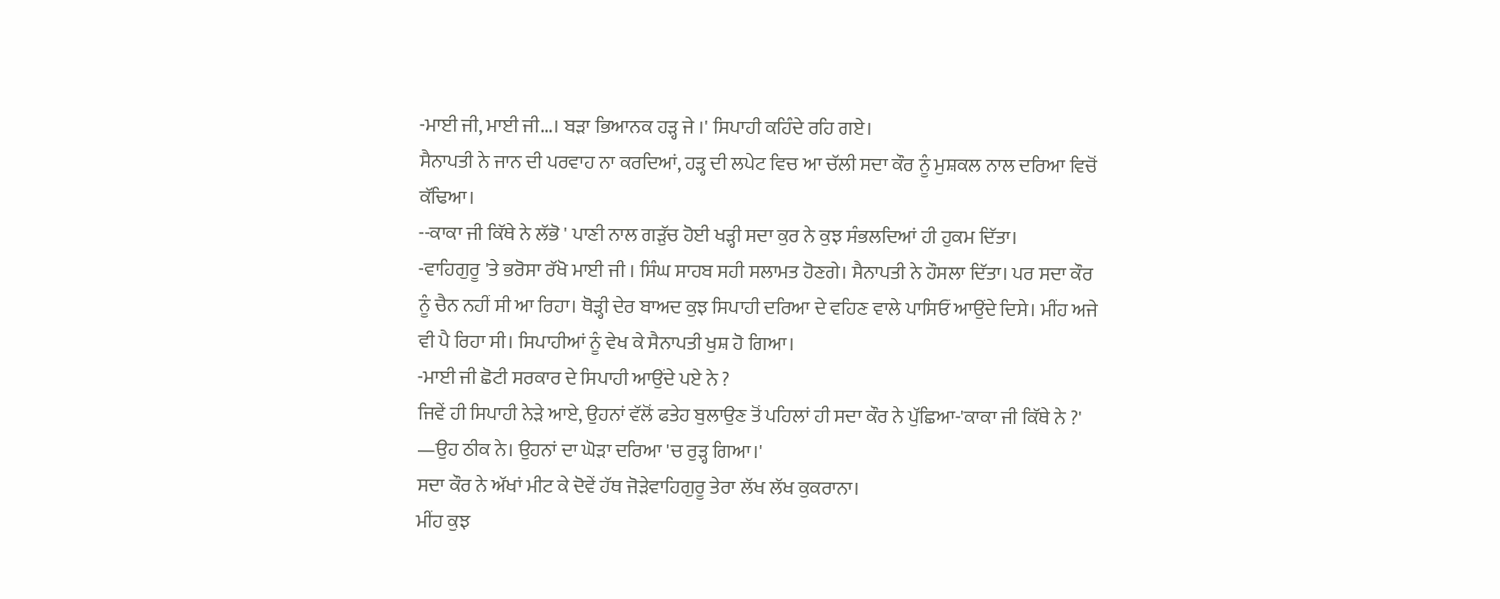-ਮਾਈ ਜੀ, ਮਾਈ ਜੀ...। ਬੜਾ ਭਿਆਨਕ ਹੜ੍ਹ ਜੇ ।' ਸਿਪਾਹੀ ਕਹਿੰਦੇ ਰਹਿ ਗਏ।
ਸੈਨਾਪਤੀ ਨੇ ਜਾਨ ਦੀ ਪਰਵਾਹ ਨਾ ਕਰਦਿਆਂ, ਹੜ੍ਹ ਦੀ ਲਪੇਟ ਵਿਚ ਆ ਚੱਲੀ ਸਦਾ ਕੌਰ ਨੂੰ ਮੁਸ਼ਕਲ ਨਾਲ ਦਰਿਆ ਵਿਚੋਂ ਕੱਢਿਆ।
--ਕਾਕਾ ਜੀ ਕਿੱਥੇ ਨੇ ਲੱਭੋ ' ਪਾਣੀ ਨਾਲ ਗੜੁੱਚ ਹੋਈ ਖੜ੍ਹੀ ਸਦਾ ਕੁਰ ਨੇ ਕੁਝ ਸੰਭਲਦਿਆਂ ਹੀ ਹੁਕਮ ਦਿੱਤਾ।
-ਵਾਹਿਗੁਰੂ 'ਤੇ ਭਰੋਸਾ ਰੱਖੋ ਮਾਈ ਜੀ । ਸਿੰਘ ਸਾਹਬ ਸਹੀ ਸਲਾਮਤ ਹੋਣਗੇ। ਸੈਨਾਪਤੀ ਨੇ ਹੌਸਲਾ ਦਿੱਤਾ। ਪਰ ਸਦਾ ਕੌਰ ਨੂੰ ਚੈਨ ਨਹੀਂ ਸੀ ਆ ਰਿਹਾ। ਥੋੜ੍ਹੀ ਦੇਰ ਬਾਅਦ ਕੁਝ ਸਿਪਾਹੀ ਦਰਿਆ ਦੇ ਵਹਿਣ ਵਾਲੇ ਪਾਸਿਓਂ ਆਉਂਦੇ ਦਿਸੇ। ਮੀਂਹ ਅਜੇ ਵੀ ਪੈ ਰਿਹਾ ਸੀ। ਸਿਪਾਹੀਆਂ ਨੂੰ ਵੇਖ ਕੇ ਸੈਨਾਪਤੀ ਖੁਸ਼ ਹੋ ਗਿਆ।
-ਮਾਈ ਜੀ ਛੋਟੀ ਸਰਕਾਰ ਦੇ ਸਿਪਾਹੀ ਆਉਂਦੇ ਪਏ ਨੇ ?
ਜਿਵੇਂ ਹੀ ਸਿਪਾਹੀ ਨੇੜੇ ਆਏ, ਉਹਨਾਂ ਵੱਲੋਂ ਫਤੇਹ ਬੁਲਾਉਣ ਤੋਂ ਪਹਿਲਾਂ ਹੀ ਸਦਾ ਕੌਰ ਨੇ ਪੁੱਛਿਆ-'ਕਾਕਾ ਜੀ ਕਿੱਥੇ ਨੇ ?'
—ਉਹ ਠੀਕ ਨੇ। ਉਹਨਾਂ ਦਾ ਘੋੜਾ ਦਰਿਆ 'ਚ ਰੁੜ੍ਹ ਗਿਆ।'
ਸਦਾ ਕੌਰ ਨੇ ਅੱਖਾਂ ਮੀਟ ਕੇ ਦੋਵੇਂ ਹੱਥ ਜੋੜੇਵਾਹਿਗੁਰੂ ਤੇਰਾ ਲੱਖ ਲੱਖ ਕੁਕਰਾਨਾ।
ਮੀਂਹ ਕੁਝ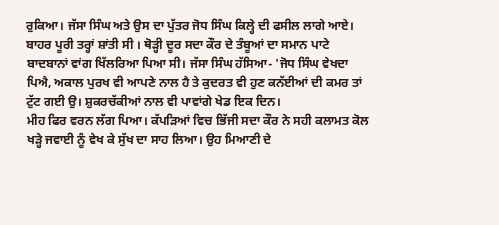ਰੁਕਿਆ। ਜੱਸਾ ਸਿੰਘ ਅਤੇ ਉਸ ਦਾ ਪੁੱਤਰ ਜੋਧ ਸਿੰਘ ਕਿਲ੍ਹੇ ਦੀ ਫਸੀਲ ਲਾਗੇ ਆਏ। ਬਾਹਰ ਪੂਰੀ ਤਰ੍ਹਾਂ ਸ਼ਾਂਤੀ ਸੀ । ਥੋੜ੍ਹੀ ਦੂਰ ਸਦਾ ਕੌਰ ਦੇ ਤੰਬੂਆਂ ਦਾ ਸਮਾਨ ਪਾਟੇ ਬਾਦਬਾਨਾਂ ਵਾਂਗ ਖਿੱਲਰਿਆ ਪਿਆ ਸੀ। ਜੱਸਾ ਸਿੰਘ ਹੱਸਿਆ- 'ਜੋਧ ਸਿੰਘ ਵੇਖਦਾ ਪਿਐ, ਅਕਾਲ ਪੁਰਖ ਵੀ ਆਪਣੇ ਨਾਲ ਹੈ ਤੇ ਕੁਦਰਤ ਵੀ ਹੁਣ ਕਨੱਈਆਂ ਦੀ ਕਮਰ ਤਾਂ ਟੁੱਟ ਗਈ ਉ। ਸ਼ੁਕਰਚੱਕੀਆਂ ਨਾਲ ਵੀ ਪਾਵਾਂਗੇ ਖੇਡ ਇਕ ਦਿਨ।
ਮੀਹ ਫਿਰ ਵਰਨ ਲੱਗ ਪਿਆ। ਕੱਪੜਿਆਂ ਵਿਚ ਭਿੱਜੀ ਸਦਾ ਕੌਰ ਨੇ ਸਹੀ ਕਲਾਮਤ ਕੋਲ ਖੜ੍ਹੇ ਜਵਾਈ ਨੂੰ ਵੇਖ ਕੇ ਸੁੱਖ ਦਾ ਸਾਹ ਲਿਆ। ਉਹ ਮਿਆਣੀ ਦੇ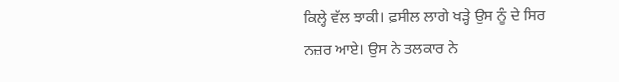ਕਿਲ੍ਹੇ ਵੱਲ ਝਾਕੀ। ਫ਼ਸੀਲ ਲਾਗੇ ਖੜ੍ਹੇ ਉਸ ਨੂੰ ਦੇ ਸਿਰ ਨਜ਼ਰ ਆਏ। ਉਸ ਨੇ ਤਲਕਾਰ ਨੇ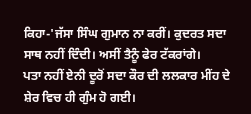ਕਿਹਾ-'ਜੱਸਾ ਸਿੰਘ ਗੁਮਾਨ ਨਾ ਕਰੀਂ। ਕੁਦਰਤ ਸਦਾ ਸਾਥ ਨਹੀਂ ਦਿੰਦੀ। ਅਸੀਂ ਤੈਨੂੰ ਫੇਰ ਟੱਕਰਾਂਗੇ।
ਪਤਾ ਨਹੀਂ ਏਨੀ ਦੂਰੋਂ ਸਦਾ ਕੌਰ ਦੀ ਲਲਕਾਰ ਮੀਂਹ ਦੇ ਸ਼ੇਰ ਵਿਚ ਹੀ ਗੁੰਮ ਹੋ ਗਈ।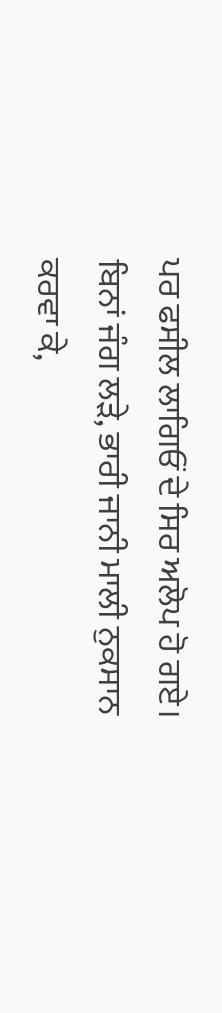ਪਰ ਫਸੀਲ ਲਾਗਿਓਂ ਦੇ ਸਿਰ ਅਲੋਪ ਹੋ ਗਏ।
ਬਿਨਾਂ ਜੰਗ ਲੜੇ, ਭਾਰੀ ਜਾਨੀ ਮਾਲੀ ਨੁਕਸਾਨ ਕਰਵਾ ਕੇ,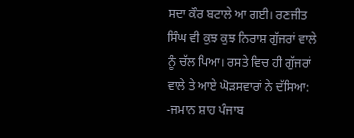ਸਦਾ ਕੌਰ ਬਟਾਲੇ ਆ ਗਈ। ਰਣਜੀਤ ਸਿੰਘ ਵੀ ਕੁਝ ਕੁਝ ਨਿਰਾਸ਼ ਗੁੱਜਰਾਂ ਵਾਲੇ ਨੂੰ ਚੱਲ ਪਿਆ। ਰਸਤੇ ਵਿਚ ਹੀ ਗੁੱਜਰਾਂ ਵਾਲੇ ਤੇ ਆਏ ਘੋੜਸਵਾਰਾਂ ਨੇ ਦੱਸਿਆ:
-ਜਮਾਨ ਸ਼ਾਹ ਪੰਜਾਬ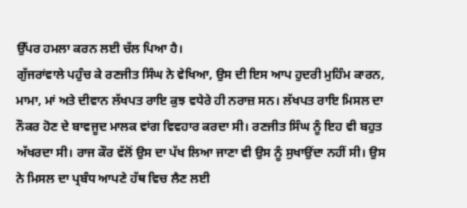ਉੱਪਰ ਹਮਲਾ ਕਰਨ ਲਈ ਚੱਲ ਪਿਆ ਹੈ।
ਗੁੱਜਰਾਂਵਾਲੇ ਪਹੁੰਚ ਕੇ ਰਣਜੀਤ ਸਿੰਘ ਨੇ ਵੇਖਿਆ, ਉਸ ਦੀ ਇਸ ਆਪ ਹੁਦਰੀ ਮੁਹਿੰਮ ਕਾਰਨ, ਮਾਮਾ, ਮਾਂ ਅਤੇ ਦੀਵਾਨ ਲੱਖਪਤ ਰਾਇ ਕੁਝ ਵਧੇਰੇ ਹੀ ਨਰਾਜ਼ ਸਨ। ਲੱਖਪਤ ਰਾਇ ਮਿਸਲ ਦਾ ਨੌਕਰ ਹੋਣ ਦੇ ਬਾਵਜੂਦ ਮਾਲਕ ਵਾਂਗ ਵਿਵਹਾਰ ਕਰਦਾ ਸੀ। ਰਣਜੀਤ ਸਿੰਘ ਨੂੰ ਇਹ ਵੀ ਬਹੁਤ ਅੱਖਰਦਾ ਸੀ। ਰਾਜ ਕੌਰ ਵੱਲੋਂ ਉਸ ਦਾ ਪੱਖ ਲਿਆ ਜਾਣਾ ਵੀ ਉਸ ਨੂੰ ਸੁਖਾਉਂਦਾ ਨਹੀਂ ਸੀ। ਉਸ ਨੇ ਮਿਸਲ ਦਾ ਪ੍ਰਬੰਧ ਆਪਣੇ ਹੱਥ ਵਿਚ ਲੈਣ ਲਈ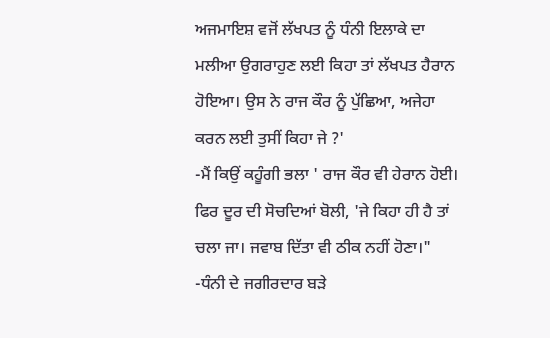ਅਜਮਾਇਸ਼ ਵਜੋਂ ਲੱਖਪਤ ਨੂੰ ਧੰਨੀ ਇਲਾਕੇ ਦਾ ਮਲੀਆ ਉਗਰਾਹੁਣ ਲਈ ਕਿਹਾ ਤਾਂ ਲੱਖਪਤ ਹੈਰਾਨ ਹੋਇਆ। ਉਸ ਨੇ ਰਾਜ ਕੌਰ ਨੂੰ ਪੁੱਛਿਆ, ਅਜੇਹਾ ਕਰਨ ਲਈ ਤੁਸੀਂ ਕਿਹਾ ਜੇ ?'
-ਮੈਂ ਕਿਉਂ ਕਹੂੰਗੀ ਭਲਾ ' ਰਾਜ ਕੌਰ ਵੀ ਹੇਰਾਨ ਹੋਈ। ਫਿਰ ਦੂਰ ਦੀ ਸੋਚਦਿਆਂ ਬੋਲੀ, 'ਜੇ ਕਿਹਾ ਹੀ ਹੈ ਤਾਂ ਚਲਾ ਜਾ। ਜਵਾਬ ਦਿੱਤਾ ਵੀ ਠੀਕ ਨਹੀਂ ਹੋਣਾ।"
-ਧੰਨੀ ਦੇ ਜਗੀਰਦਾਰ ਬੜੇ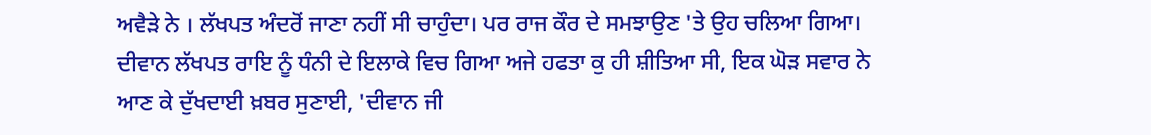ਅਵੈੜੇ ਨੇ । ਲੱਖਪਤ ਅੰਦਰੋਂ ਜਾਣਾ ਨਹੀਂ ਸੀ ਚਾਹੁੰਦਾ। ਪਰ ਰਾਜ ਕੌਰ ਦੇ ਸਮਝਾਉਣ 'ਤੇ ਉਹ ਚਲਿਆ ਗਿਆ।
ਦੀਵਾਨ ਲੱਖਪਤ ਰਾਇ ਨੂੰ ਧੰਨੀ ਦੇ ਇਲਾਕੇ ਵਿਚ ਗਿਆ ਅਜੇ ਹਫਤਾ ਕੁ ਹੀ ਸ਼ੀਤਿਆ ਸੀ, ਇਕ ਘੋੜ ਸਵਾਰ ਨੇ ਆਣ ਕੇ ਦੁੱਖਦਾਈ ਖ਼ਬਰ ਸੁਣਾਈ, 'ਦੀਵਾਨ ਜੀ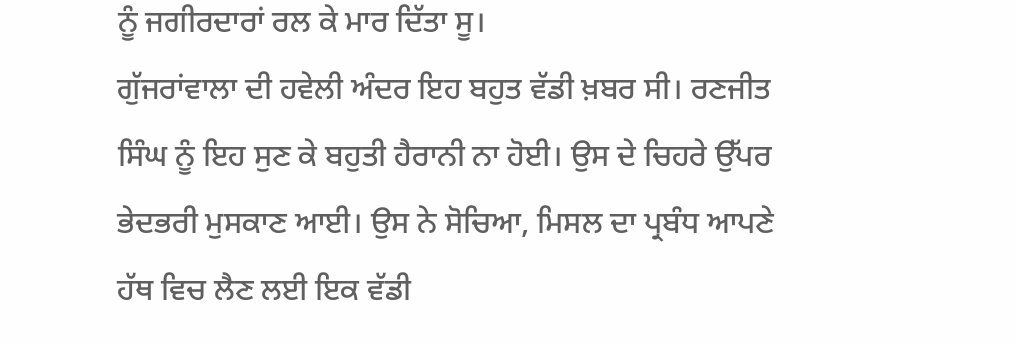ਨੂੰ ਜਗੀਰਦਾਰਾਂ ਰਲ ਕੇ ਮਾਰ ਦਿੱਤਾ ਸੂ।
ਗੁੱਜਰਾਂਵਾਲਾ ਦੀ ਹਵੇਲੀ ਅੰਦਰ ਇਹ ਬਹੁਤ ਵੱਡੀ ਖ਼ਬਰ ਸੀ। ਰਣਜੀਤ ਸਿੰਘ ਨੂੰ ਇਹ ਸੁਣ ਕੇ ਬਹੁਤੀ ਹੈਰਾਨੀ ਨਾ ਹੋਈ। ਉਸ ਦੇ ਚਿਹਰੇ ਉੱਪਰ ਭੇਦਭਰੀ ਮੁਸਕਾਣ ਆਈ। ਉਸ ਨੇ ਸੋਚਿਆ, ਮਿਸਲ ਦਾ ਪ੍ਰਬੰਧ ਆਪਣੇ ਹੱਥ ਵਿਚ ਲੈਣ ਲਈ ਇਕ ਵੱਡੀ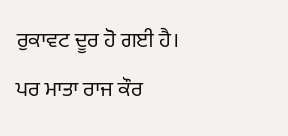ਰੁਕਾਵਟ ਦੂਰ ਹੋ ਗਈ ਹੈ।
ਪਰ ਮਾਤਾ ਰਾਜ ਕੌਰ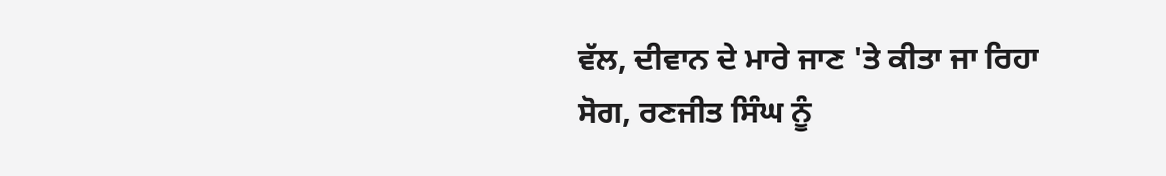ਵੱਲ, ਦੀਵਾਨ ਦੇ ਮਾਰੇ ਜਾਣ 'ਤੇ ਕੀਤਾ ਜਾ ਰਿਹਾ ਸੋਗ, ਰਣਜੀਤ ਸਿੰਘ ਨੂੰ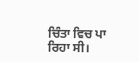ਚਿੰਤਾ ਵਿਚ ਪਾ ਰਿਹਾ ਸੀ।